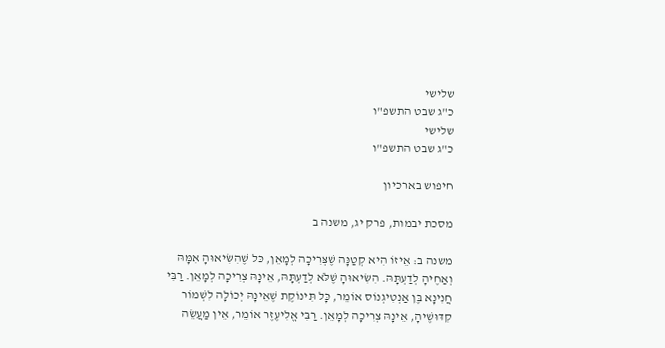שלישי
כ"ג שבט התשפ"ו
שלישי
כ"ג שבט התשפ"ו

חיפוש בארכיון

מסכת יבמות, פרק יג, משנה ב

משנה ב: אֵיזוֹ הִיא קְטַנָּה שֶׁצְּרִיכָה לְמָאֵן, כּל שֶׁהִשִּׂיאוּהָ אִמָּהּ וְאַחֶיהָ לְדַעְתָּהּ. הִשִּׂיאוּהָ שֶׁלֹּא לְדַעְתָּהּ, אֵינָהּ צְרִיכָה לְמָאֵן. רַבִּי חֲנִינָא בֶּן אַנְטִיגְנוֹס אוֹמֵר, כָּל תִּינוֹקֶת שֶׁאֵינָהּ יְכוֹלָה לִשְׁמוֹר קִדּוּשֶׁיהָ, אֵינָהּ צְרִיכָה לְמָאֵן. רַבִּי אֱלִיעֶזֶר אוֹמֵר, אֵין מַעֲשֵׂה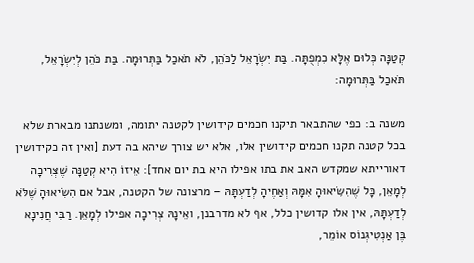קְטַנָּה כְּלוּם אֶלָּא כִמְפֻתָּה. בַּת יִשְׂרָאֵל לַכֹּהֵן, לֹא תֹאכַל בַּתְּרוּמָה. בַּת כֹּהֵן לְיִשְׂרָאֵל, תֹּאכַל בַּתְּרוּמָה:

משנה ב: כפי שהתבאר תיקנו חכמים קידושין לקטנה יתומה, ומשנתנו מבארת שלא בכל קטנה תקנו חכמים קידושין אלו, אלא יש צורך שיהא בה דעת [ואין זה כקידושין דאורייתא שמקדש האב את בתו אפילו היא בת יום אחד]: אֵיזוֹ הִיא קְטַנָּה שֶׁצְּרִיכָה לְמָאֵן, כָּל שֶׁהִשִּׂיאוּהָ אִמָּהּ וְאַחֶיהָ לְדַעְתָּהּ – מרצונה של הקטנה, אבל אם הִשִׂיאוּהָ שֶׁלֹּא לְדַעְתָּהּ, אין אלו קדושין כלל, אף לא מדרבנן, ואֵינָהּ צְרִיכָה אפילו לְמָאֵן. רַבִּי חֲנִינָא בֶּן אַנְטִיגְנוֹס אוֹמֵר,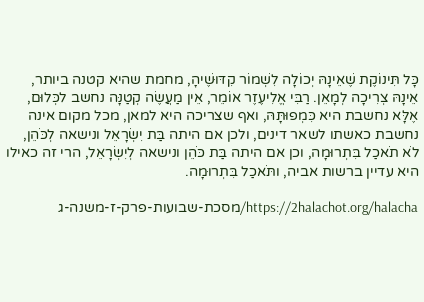כָּל תִּינוֹקֶת שֶׁאֵינָהּ יְכוֹלָה לִשְׁמוֹר קִדּוּשֶׁיהָ, מחמת שהיא קטנה ביותר, אֵינָהּ צְרִיכָה לְמָאֵן. רַבִּי אֱלִיעֶזֶר אוֹמֵר, אֵין מַעֲשֶׂה קְטַנָּה נחשב לכְּלוּם, אֶלָּא נחשבת היא כִּמְפוּתָּהּ, ואף שצריכה היא למאן, מכל מקום אינה נחשבת כאשתו לשאר דינים, ולכן אם היתה בַּת יִשְׂרָאֵל ונישאה לְכֹּהֵן, לֹא תֹאכַל בִּתְרוּמָה, וכן אם היתה בַּת כֹּהֵן ונישאה לְיִשְׂרָאֵל, הרי זה כאילו היא עדיין ברשות אביה, ותֹּאכַל בִּתְרוּמָה.

https://2halachot.org/halacha/מסכת-שבועות-פרק-ז-משנה-ג